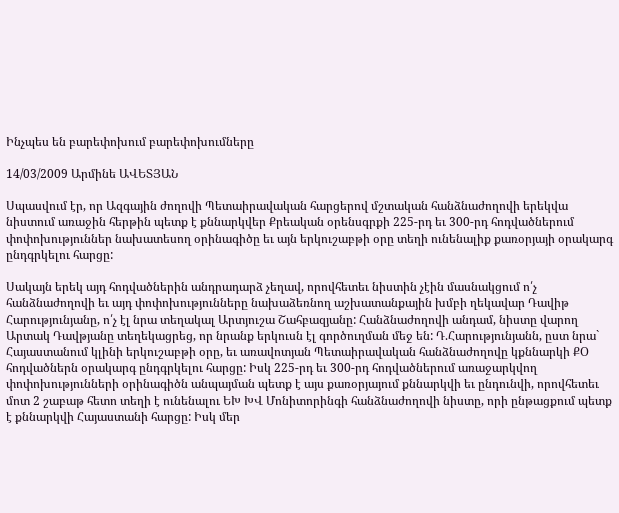Ինչպես են բարեփոխում բարեփոխումները

14/03/2009 Արմինե ԱՎԵՏՅԱՆ

Սպասվում էր, որ Ազգային ժողովի Պետաիրավական հարցերով մշտական հանձնաժողովի երեկվա նիստում առաջին հերթին պետք է քննարկվեր Քրեական օրենսգրքի 225-րդ եւ 300-րդ հոդվածներում փոփոխություններ նախատեսող օրինագիծը եւ այն երկուշաբթի օրը տեղի ունենալիք քառօրյայի օրակարգ ընդգրկելու հարցը:

Սակայն երեկ այդ հոդվածներին անդրադարձ չեղավ, որովհետեւ նիստին չէին մասնակցում ո՛չ հանձնաժողովի եւ այդ փոփոխությունները նախաձեռնող աշխատանքային խմբի ղեկավար Դավիթ Հարությունյանը, ո՛չ էլ նրա տեղակալ Արտյուշա Շահբազյանը: Հանձնաժողովի անդամ, նիստը վարող Արտակ Դավթյանը տեղեկացրեց, որ նրանք երկուսն էլ գործուղման մեջ են: Դ.Հարությունյանն, ըստ նրա` Հայաստանում կլինի երկուշաբթի օրը, եւ առավոտյան Պետաիրավական հանձնաժողովը կքննարկի ՔՕ հոդվածներն օրակարգ ընդգրկելու հարցը: Իսկ 225-րդ եւ 300-րդ հոդվածներում առաջարկվող փոփոխությունների օրինագիծն անպայման պետք է այս քառօրյայում քննարկվի եւ ընդունվի, որովհետեւ մոտ 2 շաբաթ հետո տեղի է ունենալու ԵԽ ԽՎ Մոնիտորինգի հանձնաժողովի նիստը, որի ընթացքում պետք է քննարկվի Հայաստանի հարցը: Իսկ մեր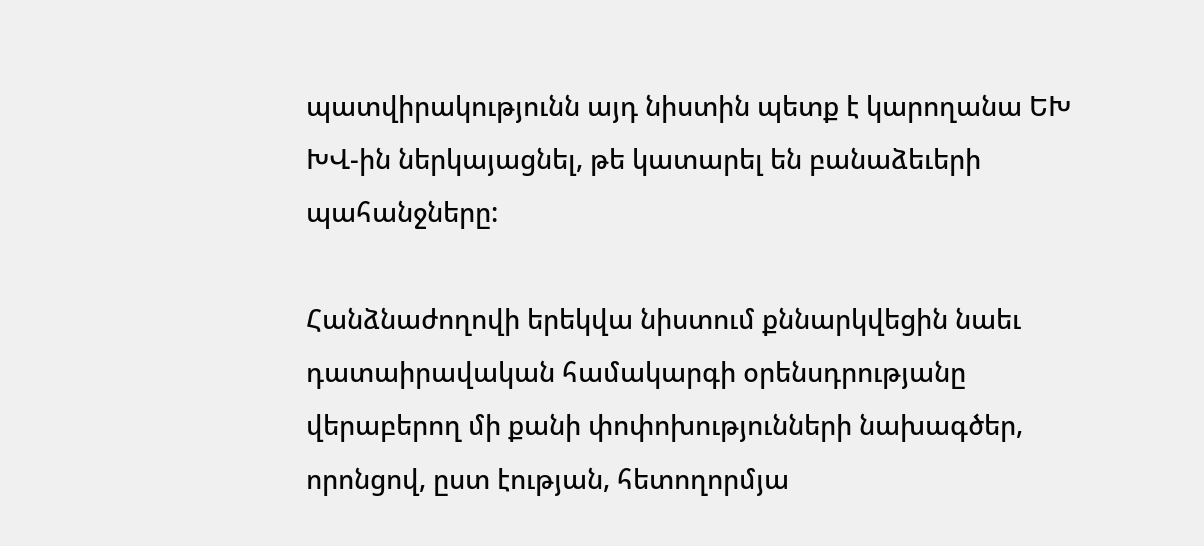պատվիրակությունն այդ նիստին պետք է կարողանա ԵԽ ԽՎ-ին ներկայացնել, թե կատարել են բանաձեւերի պահանջները:

Հանձնաժողովի երեկվա նիստում քննարկվեցին նաեւ դատաիրավական համակարգի օրենսդրությանը վերաբերող մի քանի փոփոխությունների նախագծեր, որոնցով, ըստ էության, հետողորմյա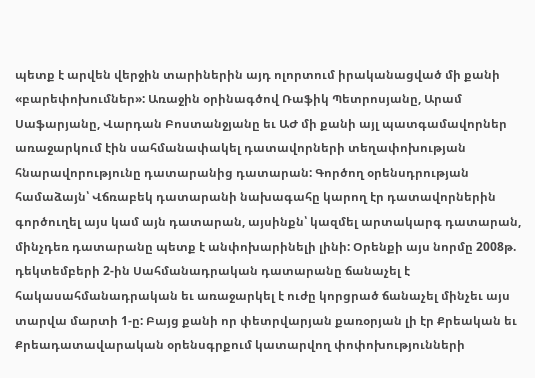պետք է արվեն վերջին տարիներին այդ ոլորտում իրականացված մի քանի «բարեփոխումներ»: Առաջին օրինագծով Ռաֆիկ Պետրոսյանը, Արամ Սաֆարյանը, Վարդան Բոստանջյանը եւ ԱԺ մի քանի այլ պատգամավորներ առաջարկում էին սահմանափակել դատավորների տեղափոխության հնարավորությունը դատարանից դատարան: Գործող օրենսդրության համաձայն՝ Վճռաբեկ դատարանի նախագահը կարող էր դատավորներին գործուղել այս կամ այն դատարան, այսինքն՝ կազմել արտակարգ դատարան, մինչդեռ դատարանը պետք է անփոխարինելի լինի: Օրենքի այս նորմը 2008թ. դեկտեմբերի 2-ին Սահմանադրական դատարանը ճանաչել է հակասահմանադրական եւ առաջարկել է ուժը կորցրած ճանաչել մինչեւ այս տարվա մարտի 1-ը: Բայց քանի որ փետրվարյան քառօրյան լի էր Քրեական եւ Քրեադատավարական օրենսգրքում կատարվող փոփոխությունների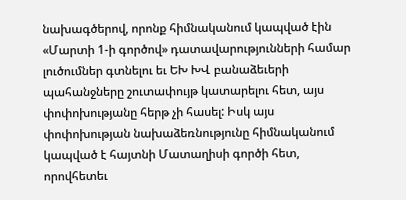նախագծերով, որոնք հիմնականում կապված էին «Մարտի 1-ի գործով» դատավարությունների համար լուծումներ գտնելու եւ ԵԽ ԽՎ բանաձեւերի պահանջները շուտափույթ կատարելու հետ, այս փոփոխությանը հերթ չի հասել: Իսկ այս փոփոխության նախաձեռնությունը հիմնականում կապված է հայտնի Մատաղիսի գործի հետ, որովհետեւ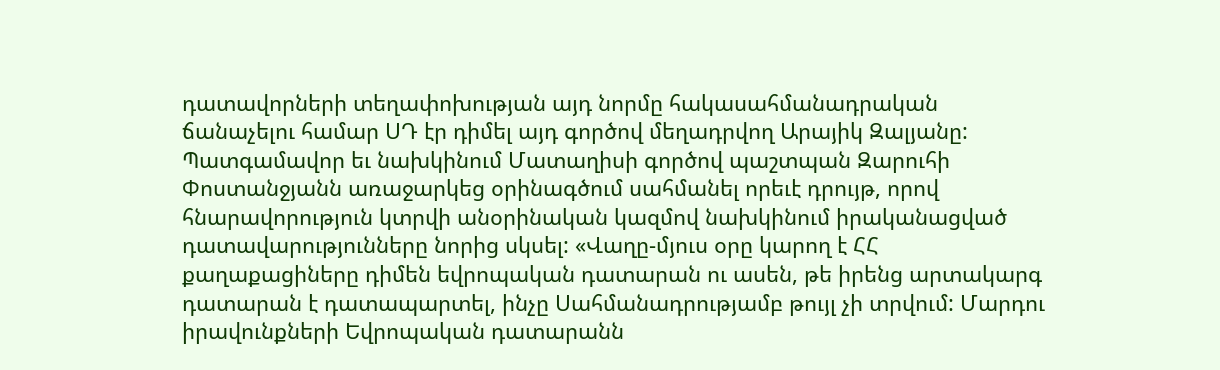դատավորների տեղափոխության այդ նորմը հակասահմանադրական ճանաչելու համար ՍԴ էր դիմել այդ գործով մեղադրվող Արայիկ Զալյանը: Պատգամավոր եւ նախկինում Մատաղիսի գործով պաշտպան Զարուհի Փոստանջյանն առաջարկեց օրինագծում սահմանել որեւէ դրույթ, որով հնարավորություն կտրվի անօրինական կազմով նախկինում իրականացված դատավարությունները նորից սկսել: «Վաղը-մյուս օրը կարող է ՀՀ քաղաքացիները դիմեն եվրոպական դատարան ու ասեն, թե իրենց արտակարգ դատարան է դատապարտել, ինչը Սահմանադրությամբ թույլ չի տրվում: Մարդու իրավունքների Եվրոպական դատարանն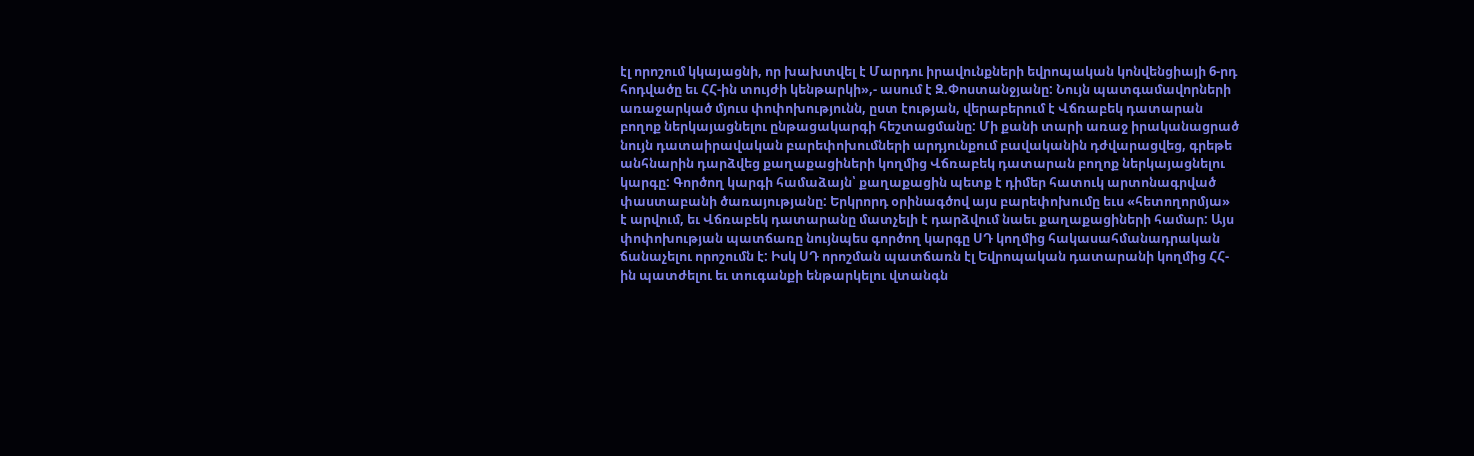էլ որոշում կկայացնի, որ խախտվել է Մարդու իրավունքների եվրոպական կոնվենցիայի 6-րդ հոդվածը եւ ՀՀ-ին տույժի կենթարկի»,- ասում է Զ.Փոստանջյանը: Նույն պատգամավորների առաջարկած մյուս փոփոխությունն, ըստ էության, վերաբերում է Վճռաբեկ դատարան բողոք ներկայացնելու ընթացակարգի հեշտացմանը: Մի քանի տարի առաջ իրականացրած նույն դատաիրավական բարեփոխումների արդյունքում բավականին դժվարացվեց, գրեթե անհնարին դարձվեց քաղաքացիների կողմից Վճռաբեկ դատարան բողոք ներկայացնելու կարգը: Գործող կարգի համաձայն՝ քաղաքացին պետք է դիմեր հատուկ արտոնագրված փաստաբանի ծառայությանը: Երկրորդ օրինագծով այս բարեփոխումը եւս «հետողորմյա» է արվում, եւ Վճռաբեկ դատարանը մատչելի է դարձվում նաեւ քաղաքացիների համար: Այս փոփոխության պատճառը նույնպես գործող կարգը ՍԴ կողմից հակասահմանադրական ճանաչելու որոշումն է: Իսկ ՍԴ որոշման պատճառն էլ Եվրոպական դատարանի կողմից ՀՀ-ին պատժելու եւ տուգանքի ենթարկելու վտանգն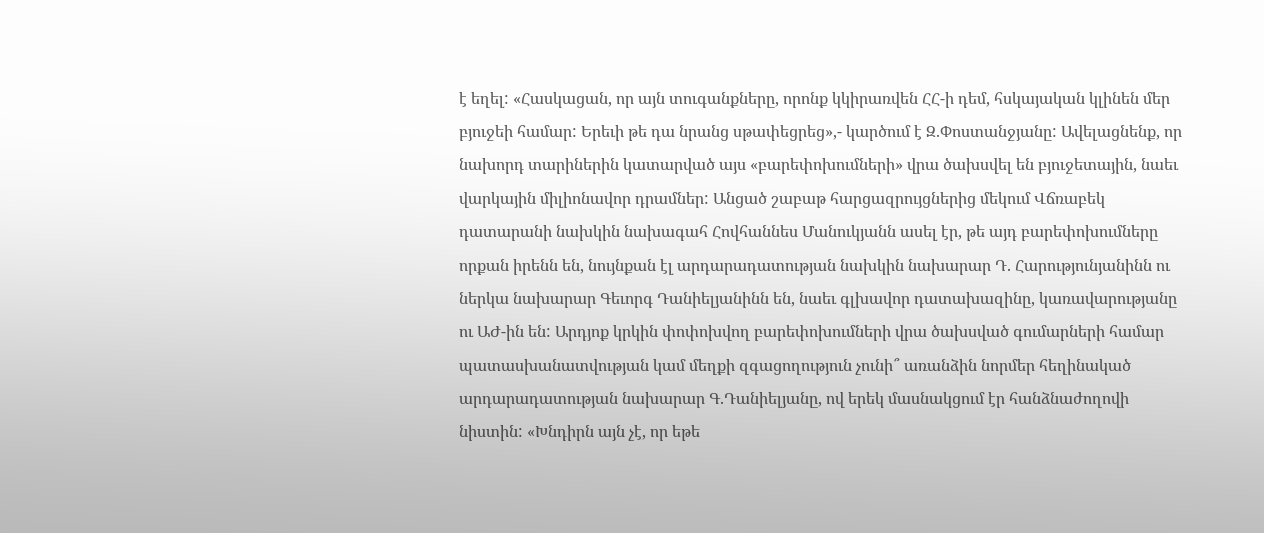է եղել: «Հասկացան, որ այն տուգանքները, որոնք կկիրառվեն ՀՀ-ի դեմ, հսկայական կլինեն մեր բյուջեի համար: Երեւի թե դա նրանց սթափեցրեց»,- կարծում է Զ.Փոստանջյանը: Ավելացնենք, որ նախորդ տարիներին կատարված այս «բարեփոխումների» վրա ծախսվել են բյուջետային, նաեւ վարկային միլիոնավոր դրամներ: Անցած շաբաթ հարցազրույցներից մեկում Վճռաբեկ դատարանի նախկին նախագահ Հովհաննես Մանուկյանն ասել էր, թե այդ բարեփոխումները որքան իրենն են, նույնքան էլ արդարադատության նախկին նախարար Դ. Հարությունյանինն ու ներկա նախարար Գեւորգ Դանիելյանինն են, նաեւ գլխավոր դատախազինը, կառավարությանը ու ԱԺ-ին են: Արդյոք կրկին փոփոխվող բարեփոխումների վրա ծախսված գումարների համար պատասխանատվության կամ մեղքի զգացողություն չունի՞ առանձին նորմեր հեղինակած արդարադատության նախարար Գ.Դանիելյանը, ով երեկ մասնակցում էր հանձնաժողովի նիստին: «Խնդիրն այն չէ, որ եթե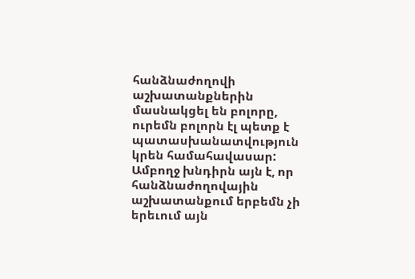հանձնաժողովի աշխատանքներին մասնակցել են բոլորը, ուրեմն բոլորն էլ պետք է պատասխանատվություն կրեն համահավասար: Ամբողջ խնդիրն այն է, որ հանձնաժողովային աշխատանքում երբեմն չի երեւում այն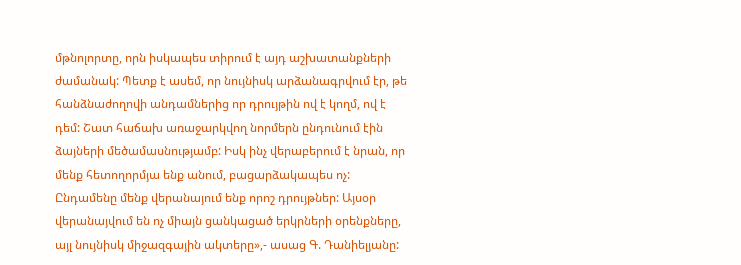մթնոլորտը, որն իսկապես տիրում է այդ աշխատանքների ժամանակ: Պետք է ասեմ, որ նույնիսկ արձանագրվում էր, թե հանձնաժողովի անդամներից որ դրույթին ով է կողմ, ով է դեմ: Շատ հաճախ առաջարկվող նորմերն ընդունում էին ձայների մեծամասնությամբ: Իսկ ինչ վերաբերում է նրան, որ մենք հետողորմյա ենք անում, բացարձակապես ոչ: Ընդամենը մենք վերանայում ենք որոշ դրույթներ: Այսօր վերանայվում են ոչ միայն ցանկացած երկրների օրենքները, այլ նույնիսկ միջազգային ակտերը»,- ասաց Գ. Դանիելյանը: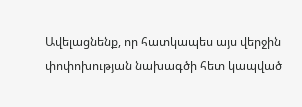Ավելացնենք, որ հատկապես այս վերջին փոփոխության նախագծի հետ կապված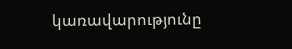կառավարությունը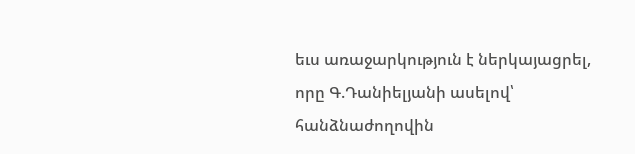եւս առաջարկություն է ներկայացրել, որը Գ.Դանիելյանի ասելով՝ հանձնաժողովին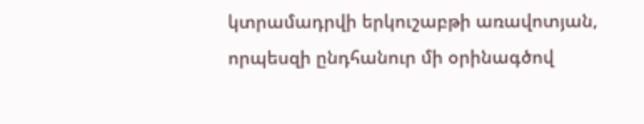կտրամադրվի երկուշաբթի առավոտյան, որպեսզի ընդհանուր մի օրինագծով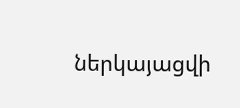ներկայացվի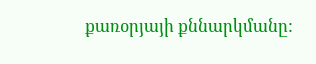քառօրյայի քննարկմանը: